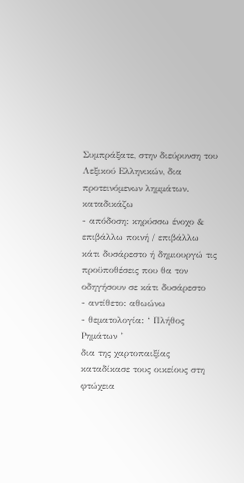Συμπράξατε, στην διεύρυνση του Λεξικού Ελληνικών, δια προτεινόμενων λημμάτων.
καταδικάζω
- απόδοση: κηρύσσω ένοχο & επιβάλλω ποινή / επιβάλλω κάτι δυσάρεστο ή δημιουργώ τις προϋποθέσεις που θα τον οδηγήσουν σε κάτι δυσάρεστο
- αντίθετο: αθωώνω
- θεματολογία: ‘ Πλήθος Ρημάτων ’
δια της χαρτοπαιξίας καταδίκασε τους οικείους στη φτώχεια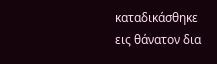καταδικάσθηκε εις θάνατον δια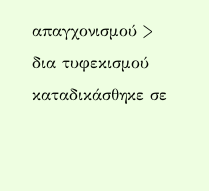απαγχονισμού > δια τυφεκισμού
καταδικάσθηκε σε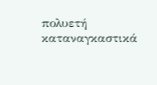πολυετή καταναγκαστικά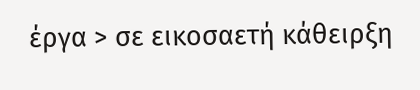έργα > σε εικοσαετή κάθειρξη